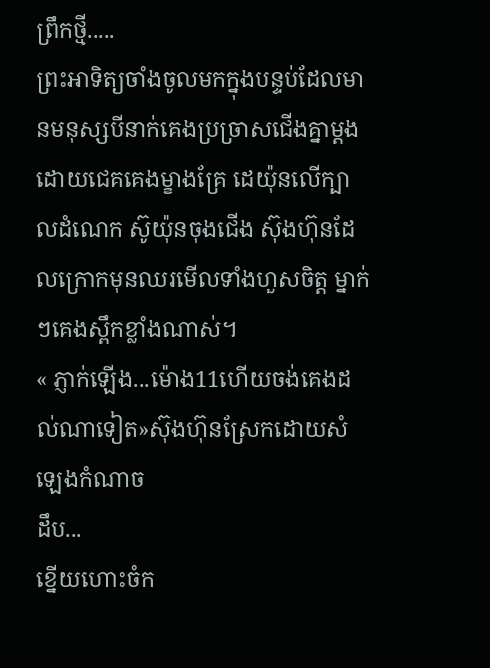ព្រឹកថ្មី.....
ព្រះអាទិត្យចាំងចូលមកក្នុងបន្ទប់ដែលមានមនុស្សបីនាក់គេងប្រច្រាសជើងគ្នាម្ដង ដោយជេគគេងម្ខាងគ្រែ ដេយ៉ុនលើក្បាលដំណេក ស៊ូយ៉ុនចុងជើង ស៊ុងហ៊ុនដែលក្រោកមុនឈរមើលទាំងហួសចិត្ត ម្នាក់ៗគេងស្ពឹកខ្លាំងណាស់។
« ភ្ញាក់ឡើង...ម៉ោង11ហើយចង់គេងដល់ណាទៀត»ស៊ុងហ៊ុនស្រែកដោយសំឡេងកំណាច
ដឹប...
ខ្នើយហោះចំក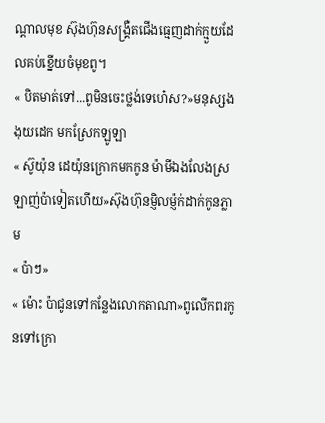ណ្ដាលមុខ ស៊ុងហ៊ុនសង្រ្គឺតជើងធ្មេញដាក់ក្មួយដែលគប់ខ្នើយចំមុខពូ។
« បិតមាត់ទៅ...ពូមិនចេះថ្លង់ទេហេ៎ស?»មនុស្សងងុយដេក មកស្រែកឡូឡា
« ស៊ូយ៉ុន ដេយ៉ុនក្រោកមកកូន ម៉ាមីឯងលែងស្រឡាញ់ប៉ាទៀតហើយ»ស៊ុងហ៊ុនម្ញិលម្ញ៉ក់ដាក់កូនភ្លាម
« ប៉ាៗ»
« ម៉ោះ ប៉ាជូនទៅកន្លែងលោកតាណា»ពូលើកពរកូនទៅក្រោ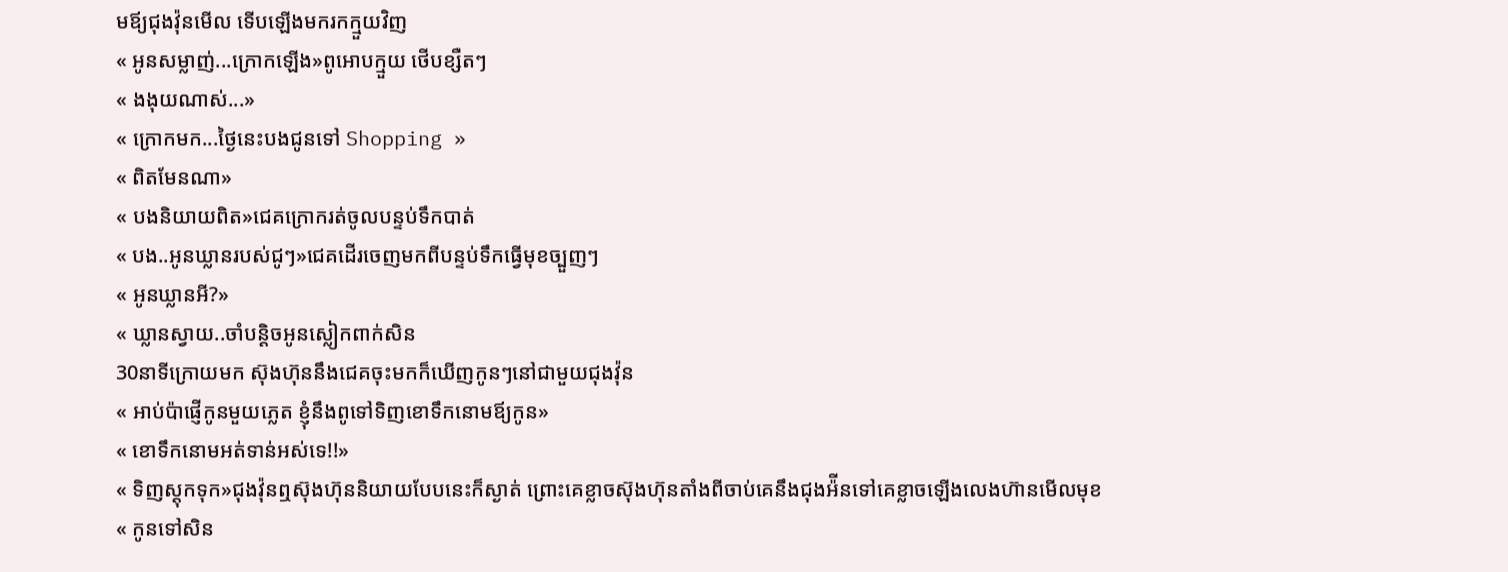មឪ្យជុងវ៉ុនមើល ទើបឡើងមករកក្មួយវិញ
« អូនសម្លាញ់...ក្រោកឡើង»ពូអោបក្មួយ ថើបខ្សឺតៗ
« ងងុយណាស់...»
« ក្រោកមក...ថ្ងៃនេះបងជូនទៅ Shopping »
« ពិតមែនណា»
« បងនិយាយពិត»ជេគក្រោករត់ចូលបន្ទប់ទឹកបាត់
« បង..អូនឃ្លានរបស់ជូៗ»ជេគដើរចេញមកពីបន្ទប់ទឹកធ្វើមុខច្បួញៗ
« អូនឃ្លានអី?»
« ឃ្លានស្វាយ..ចាំបន្ដិចអូនស្លៀកពាក់សិន
30នាទីក្រោយមក ស៊ុងហ៊ុននឹងជេគចុះមកក៏ឃើញកូនៗនៅជាមួយជុងវ៉ុន
« អាប់ប៉ាផ្ញើកូនមួយភ្លេត ខ្ញុំនឹងពូទៅទិញខោទឹកនោមឪ្យកូន»
« ខោទឹកនោមអត់ទាន់អស់ទេ!!»
« ទិញស្ដុកទុក»ជុងវ៉ុនឮស៊ុងហ៊ុននិយាយបែបនេះក៏ស្ងាត់ ព្រោះគេខ្លាចស៊ុងហ៊ុនតាំងពីចាប់គេនឹងជុងអ៉ីនទៅគេខ្លាចឡើងលេងហ៊ានមើលមុខ
« កូនទៅសិន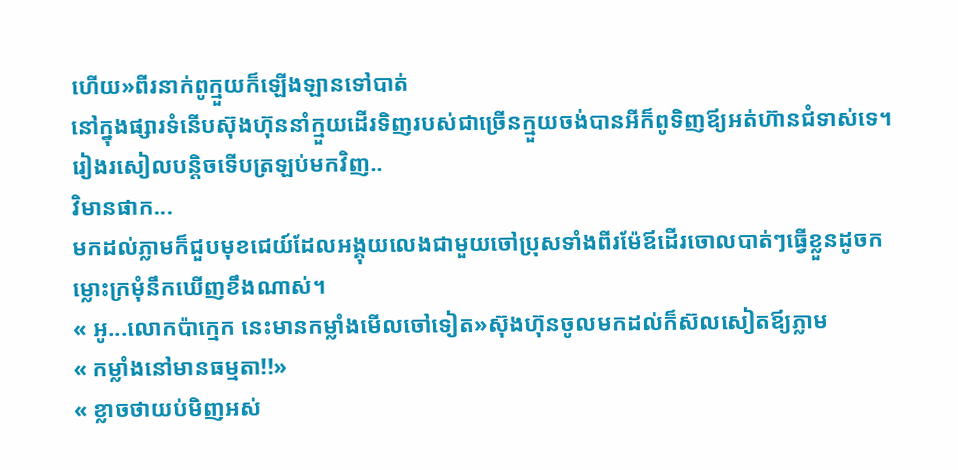ហើយ»ពីរនាក់ពូក្មួយក៏ឡើងឡានទៅបាត់
នៅក្នុងផ្សារទំនើបស៊ុងហ៊ុននាំក្មួយដើរទិញរបស់ជាច្រើនក្មួយចង់បានអីក៏ពូទិញឪ្យអត់ហ៊ានជំទាស់ទេ។
រៀងរសៀលបន្ដិចទើបត្រឡប់មកវិញ..
វិមានផាក...
មកដល់ភ្លាមក៏ជួបមុខជេយ៍ដែលអង្គុយលេងជាមួយចៅប្រុសទាំងពីរម៉ែឪដើរចោលបាត់ៗធ្វើខ្លួនដូចកម្លោះក្រមុំនឹកឃើញខឹងណាស់។
« អូ...លោកប៉ាក្មេក នេះមានកម្លាំងមើលចៅទៀត»ស៊ុងហ៊ុនចូលមកដល់ក៏ស៊លសៀតឪ្យភ្លាម
« កម្លាំងនៅមានធម្មតា!!»
« ខ្លាចថាយប់មិញអស់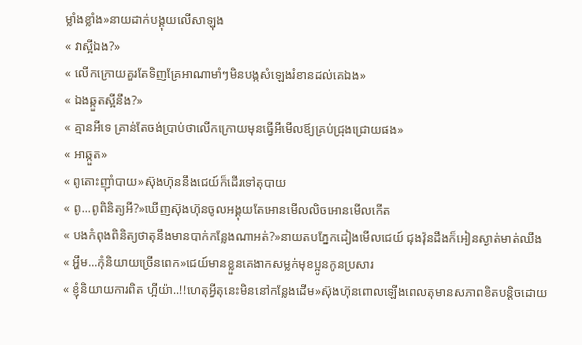ម្លាំងខ្លាំង»នាយដាក់បង្គុយលើសាឡុង
« វាស្អីឯង?»
« លើកក្រោយគួរតែទិញគ្រែអាណាមាំៗមិនបង្កសំឡេងរំខានដល់គេឯង»
« ឯងឆ្កួតស្អីនឹង?»
« គ្មានអីទេ គ្រាន់តែចង់ប្រាប់ថាលើកក្រោយមុនធ្វើអីមើលឪ្យគ្រប់ជ្រុងជ្រោយផង»
« អាឆ្កួត»
« ពូតោះញ៉ាំបាយ»ស៊ុងហ៊ុននឹងជេយ៍ក៏ដើរទៅតុបាយ
« ពូ...ពូពិនិត្យអី?»ឃើញស៊ុងហ៊ុនចូលអង្គុយតែអោនមើលលិចអោនមើលកើត
« បងកំពុងពិនិត្យថាតុនឹងមានបាក់កន្លែងណាអត់?»នាយតបភ្នែកដៀងមើលជេយ៍ ជុងវ៉ុនដឹងក៏អៀនស្ងាត់មាត់ឈឹង
« អ្ហឹម...កុំនិយាយច្រើនពេក»ជេយ៍មានខ្លួនគេងាកសម្លក់មុខប្អូនកូនប្រសារ
« ខ្ញុំនិយាយការពិត ហ្អីយ៉ា..!!ហេតុអ្វីតុនេះមិននៅកន្លែងដើម»ស៊ុងហ៊ុនពោលឡើងពេលតុមានសភាពខិតបន្ដិចដោយ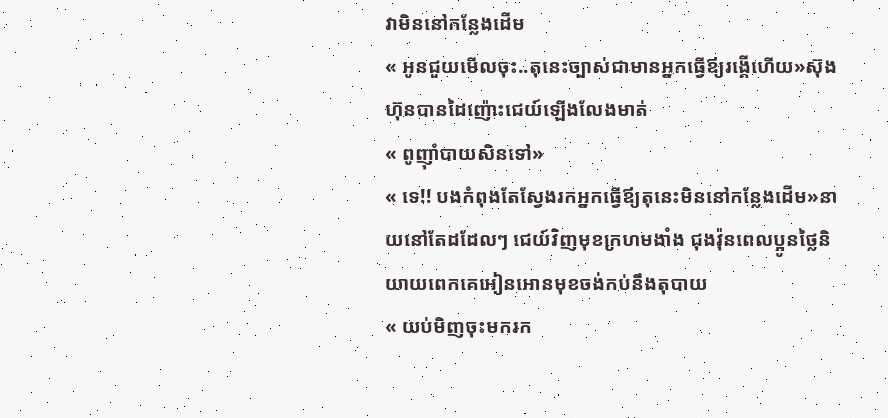វាមិននៅកន្លែងដើម
« អូនជួយមើលចុះ..តុនេះច្បាស់ជាមានអ្នកធ្វើឪ្យរង្គើហើយ»ស៊ុងហ៊ុនបានដៃញ៉ោះជេយ៍ឡើងលែងមាត់
« ពូញ៉ាំបាយសិនទៅ»
« ទេ!! បងកំពុងតែស្វែងរកអ្នកធ្វើឪ្យតុនេះមិននៅកន្លែងដើម»នាយនៅតែដដែលៗ ជេយ៍វិញមុខក្រហមងាំង ជុងវ៉ុនពេលប្អូនថ្លៃនិយាយពេកគេអៀនអោនមុខចង់កប់នឹងតុបាយ
« យប់មិញចុះមករក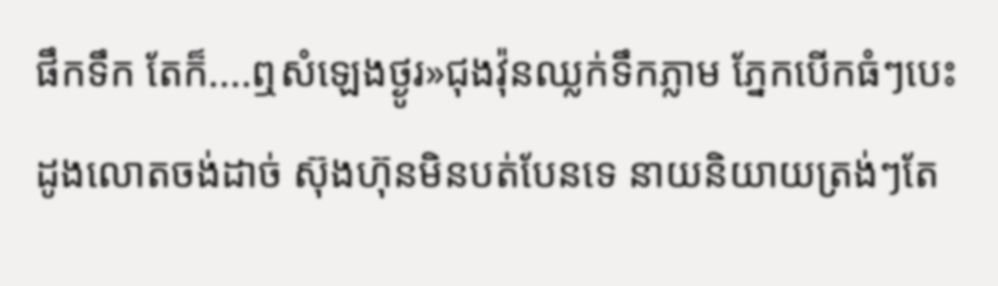ផឹកទឹក តែក៏....ឮសំឡេងថ្ងូរ»ជុងវ៉ុនឈ្លក់ទឹកភ្លាម ភ្នែកបើកធំៗបេះដូងលោតចង់ដាច់ ស៊ុងហ៊ុនមិនបត់បែនទេ នាយនិយាយត្រង់ៗតែ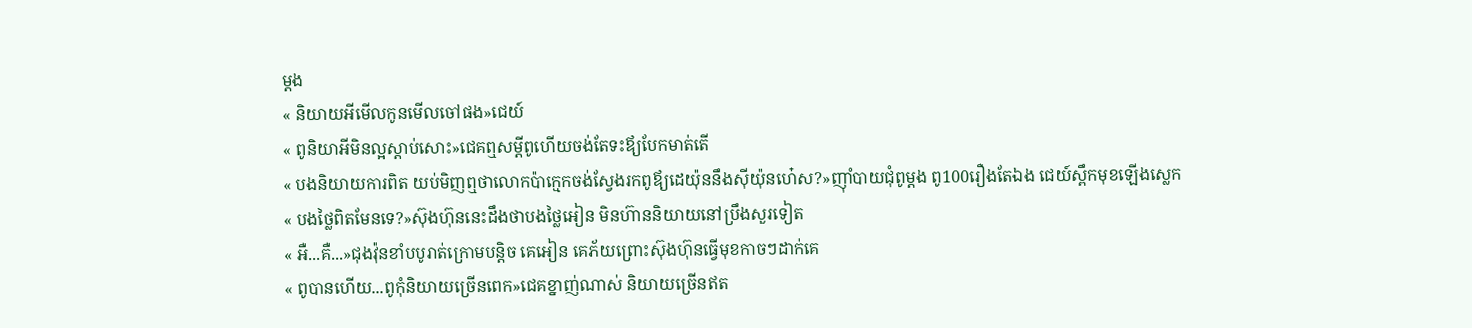ម្ដង
« និយាយអីមើលកូនមើលចៅផង»ជេយ៍
« ពូនិយាអីមិនល្អស្ដាប់សោះ»ជេគឮសម្ដីពូហើយចង់តែទះឪ្យបែកមាត់តើ
« បងនិយាយការពិត យប់មិញឮថាលោកប៉ាក្មេកចង់ស្វែងរកពូឪ្យដេយ៉ុននឹងស៊ីយ៉ុនហេ៎ស?»ញ៉ាំបាយជុំពូម្ដង ពូ100រឿងតែឯង ជេយ៍ស្ពឹកមុខឡើងស្លេក
« បងថ្លៃពិតមែនទេ?»ស៊ុងហ៊ុននេះដឹងថាបងថ្លៃអៀន មិនហ៊ាននិយាយនៅប្រឹងសួរទៀត
« អឺ...គឺ...»ជុងវ៉ុនខាំបបូរាត់ក្រោមបន្ដិច គេអៀន គេភ័យព្រោះស៊ុងហ៊ុនធ្វើមុខកាចៗដាក់គេ
« ពូបានហើយ...ពូកុំនិយាយច្រើនពេក»ជេគខ្នាញ់ណាស់ និយាយច្រើនឥត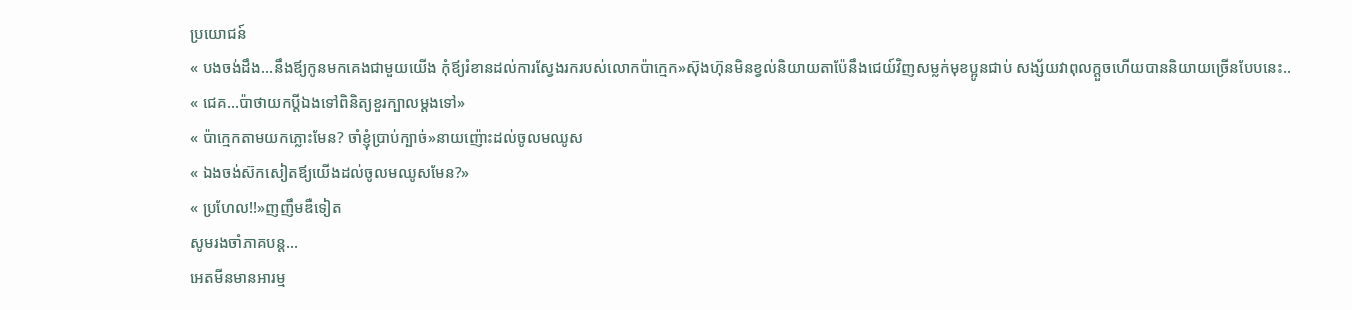ប្រយោជន៍
« បងចង់ដឹង...នឹងឪ្យកូនមកគេងជាមួយយើង កុំឪ្យរំខានដល់ការស្វែងរករបស់លោកប៉ាក្មេក»ស៊ុងហ៊ុនមិនខ្វល់និយាយតាប៉ែនឹងជេយ៍វិញសម្លក់មុខប្អូនជាប់ សង្ស័យវាពុលក្ដួចហើយបាននិយាយច្រើនបែបនេះ..
« ជេគ...ប៉ាថាយកប្ដីឯងទៅពិនិត្យខួរក្បាលម្ដងទៅ»
« ប៉ាក្មេកតាមយកភ្លោះមែន? ចាំខ្ញុំប្រាប់ក្បាច់»នាយញ៉ោះដល់ចូលមឈូស
« ឯងចង់ស៊កសៀតឪ្យយើងដល់ចូលមឈូសមែន?»
« ប្រហែល!!»ញញឹមឌឺទៀត
សូមរងចាំភាគបន្ដ...
អេតមីនមានអារម្ម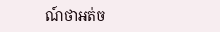ណ៍ថាអត់ច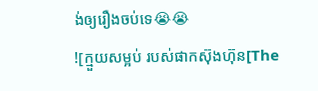ង់ឲ្យរឿងចប់ទេ😭😭
![ក្មួយសម្អប់ របស់ផាកស៊ុងហ៊ុន[The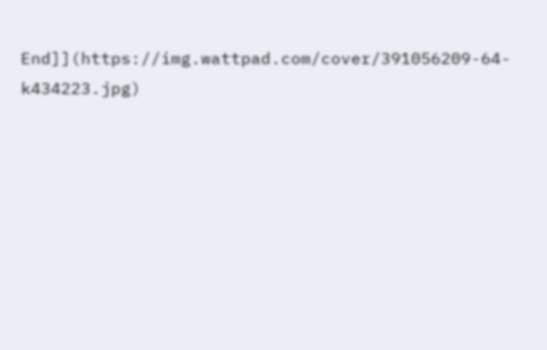End]](https://img.wattpad.com/cover/391056209-64-k434223.jpg)